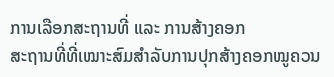ການເລືອກສະຖານທີ່ ແລະ ການສ້າງຄອກ
ສະຖານທີ່ທີ່ເໝາະສົມສໍາລັບການປຸກສ້າງຄອກໝູຄວນ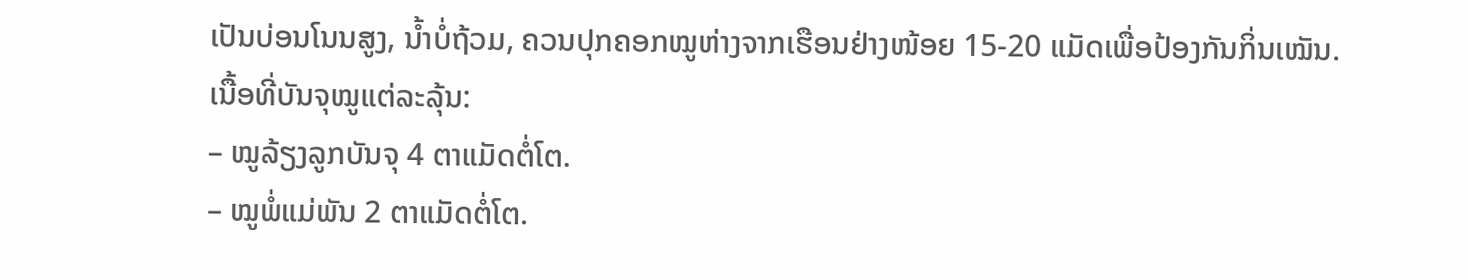ເປັນບ່ອນໂນນສູງ, ນໍ້າບໍ່ຖ້ວມ, ຄວນປຸກຄອກໝູຫ່າງຈາກເຮືອນຢ່າງໜ້ອຍ 15-20 ແມັດເພື່ອປ້ອງກັນກິ່ນເໝັນ.
ເນື້ອທີ່ບັນຈຸໝູແຕ່ລະລຸ້ນ:
– ໝູລ້ຽງລູກບັນຈຸ 4 ຕາແມັດຕໍ່ໂຕ.
– ໝູພໍ່ແມ່ພັນ 2 ຕາແມັດຕໍ່ໂຕ.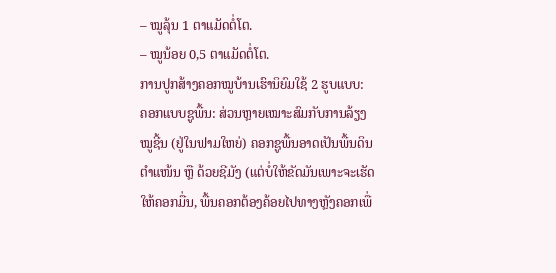– ໝູລຸ້ນ 1 ຕາແມັດຕໍ່ໂຕ.
– ໝູນ້ອຍ 0,5 ຕາແມັດຕໍ່ໂຕ.
ການປູກສ້າງຄອກໝູບ້ານເຮົານິຍົມໃຊ້ 2 ຮູບແບບ:
ຄອກແບບຊູພື້ນ: ສ່ວນຫຼາຍເໝາະສົມກັບການລ້ຽງໝູຊີ້ນ (ຢູ່ໃນຟາມໃຫຍ່) ຄອກຊູພື້ນອາດເປັນພື້ນດິນຕໍາແໜ້ນ ຫຼື ດ້ວຍຊີມັງ (ແຕ່ບໍ່ໃຫ້ຂັດມັນເພາະຈະເຮັດໃຫ້ຄອກມື່ນ, ພື້ນຄອກຕ້ອງຄ້ອຍໄປທາງຫຼັງຄອກເພື່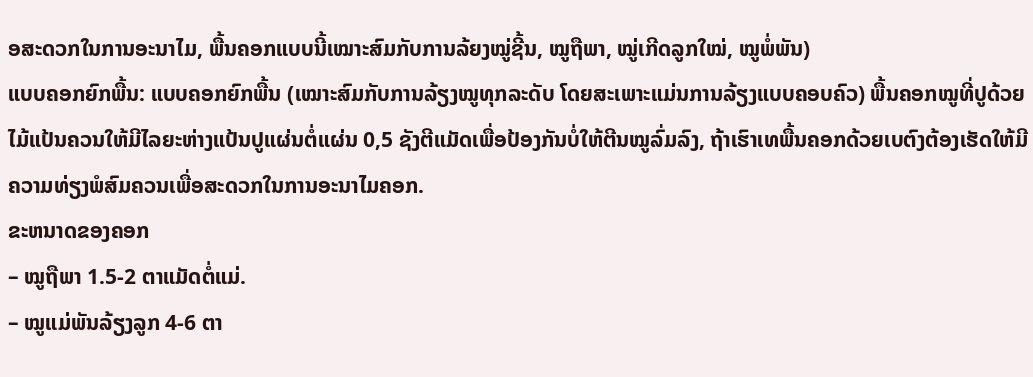ອສະດວກໃນການອະນາໄມ, ພື້ນຄອກແບບນີ້ເໝາະສົມກັບການລ້ຍງໝູ່ຊີ້ນ, ໝູຖືພາ, ໝູ່ເກີດລູກໃໝ່, ໝູພໍ່ພັນ)
ແບບຄອກຍົກພື້ນ: ແບບຄອກຍົກພື້ນ (ເໝາະສົມກັບການລ້ຽງໝູທຸກລະດັບ ໂດຍສະເພາະແມ່ນການລ້ຽງແບບຄອບຄົວ) ພື້ນຄອກໝູທີ່ປູດ້ວຍໄມ້ແປ້ນຄວນໃຫ້ມີໄລຍະຫ່າງແປ້ນປູແຜ່ນຕໍ່ແຜ່ນ 0,5 ຊັງຕີແມັດເພື່ອປ້ອງກັນບໍ່ໃຫ້ຕີນໝູລົ່ມລົງ, ຖ້າເຮົາເທພື້ນຄອກດ້ວຍເບຕົງຕ້ອງເຮັດໃຫ້ມີຄວາມທ່ຽງພໍສົມຄວນເພື່ອສະດວກໃນການອະນາໄມຄອກ.
ຂະຫນາດຂອງຄອກ
– ໝູຖືພາ 1.5-2 ຕາແມັດຕໍ່ແມ່.
– ໝູແມ່ພັນລ້ຽງລູກ 4-6 ຕາ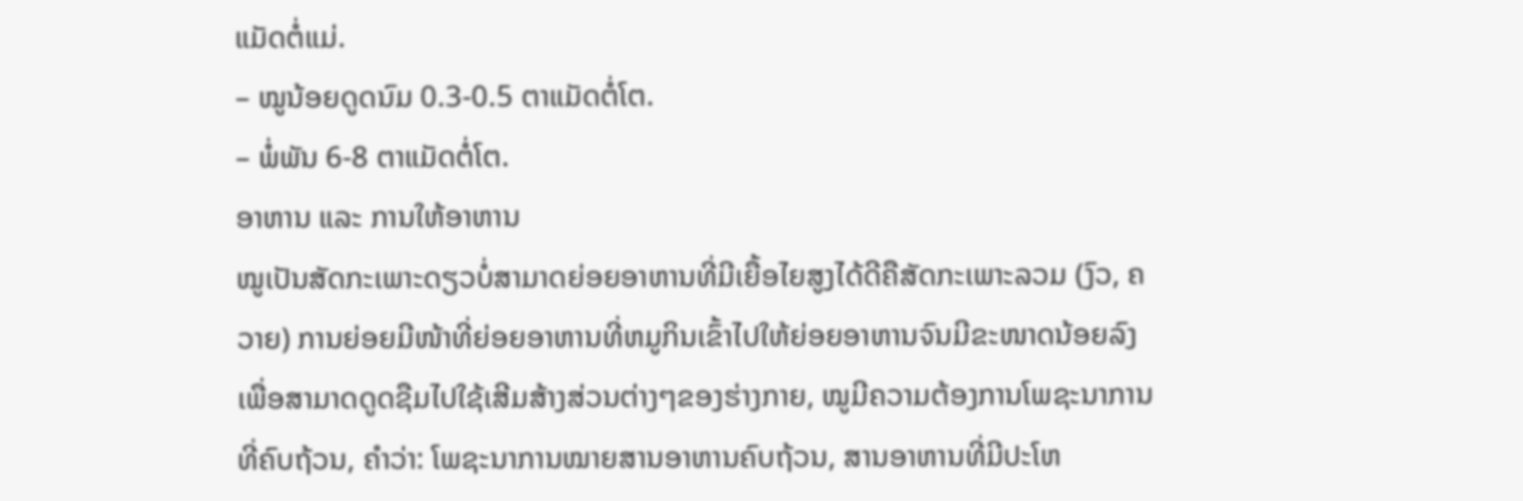ແມັດຕໍ່ແມ່.
– ໝູນ້ອຍດູດນົມ 0.3-0.5 ຕາແມັດຕໍ່ໂຕ.
– ພໍ່ພັນ 6-8 ຕາແມັດຕໍ່ໂຕ.
ອາຫານ ແລະ ການໃຫ້ອາຫານ
ໝູເປັນສັດກະເພາະດຽວບໍ່ສາມາດຍ່ອຍອາຫານທີ່ມີເຍື້ອໄຍສູງໄດ້ດີຄືສັດກະເພາະລວມ (ງົວ, ຄວາຍ) ການຍ່ອຍມີໜ້າທີ່ຍ່ອຍອາຫານທີ່ຫມູກິນເຂົ້າໄປໃຫ້ຍ່ອຍອາຫານຈົນມີຂະໜາດນ້ອຍລົງເພື່ອສາມາດດູດຊືມໄປໃຊ້ເສີມສ້າງສ່ວນຕ່າງໆຂອງຮ່າງກາຍ, ໝູມີຄວາມຕ້ອງການໂພຊະນາການທີ່ຄົບຖ້ວນ, ຄໍາວ່າ: ໂພຊະນາການໝາຍສານອາຫານຄົບຖ້ວນ, ສານອາຫານທີ່ມີປະໂຫ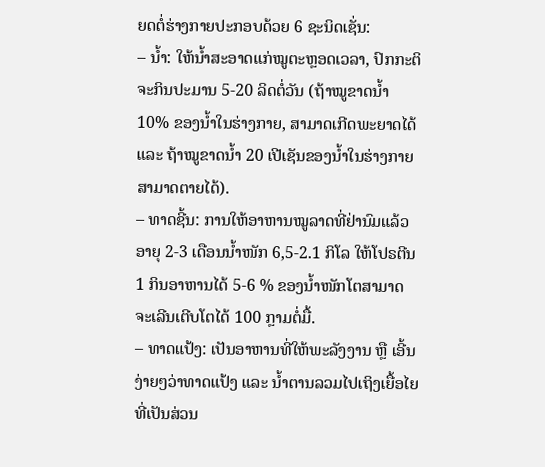ຍດຕໍ່ຮ່າງກາຍປະກອບດ້ວຍ 6 ຊະນິດເຊັ່ນ:
– ນໍ້າ: ໃຫ້ນໍ້າສະອາດແກ່ໝູຕະຫຼອດເວລາ, ປົກກະຕິຈະກິນປະມານ 5-20 ລິດຕໍ່ວັນ (ຖ້າໝູຂາດນໍ້າ 10% ຂອງນ້ຳໃນຮ່າງກາຍ, ສາມາດເກີດພະຍາດໄດ້ ແລະ ຖ້າໝູຂາດນ້ຳ 20 ເປີເຊັນຂອງນ້ຳໃນຮ່າງກາຍ ສາມາດຕາຍໄດ້).
– ທາດຊີ້ນ: ການໃຫ້ອາຫານໝູລາດທີ່ຢ່ານົມແລ້ວອາຍຸ 2-3 ເດືອນນ້ຳໜັກ 6,5-2.1 ກິໂລ ໃຫ້ໂປຣຕີນ 1 ກິນອາຫານໄດ້ 5-6 % ຂອງນ້ຳໜັກໂຕສາມາດຈະເລີນເຕີບໂຕໄດ້ 100 ກຼາມຕໍ່ມື້.
– ທາດແປ້ງ: ເປັນອາຫານທີ່ໃຫ້ພະລັງງານ ຫຼື ເອີ້ນງ່າຍໆວ່າທາດແປ້ງ ແລະ ນ້ຳຕານລວມໄປເຖິງເຍື້ອໄຍທີ່ເປັນສ່ວນ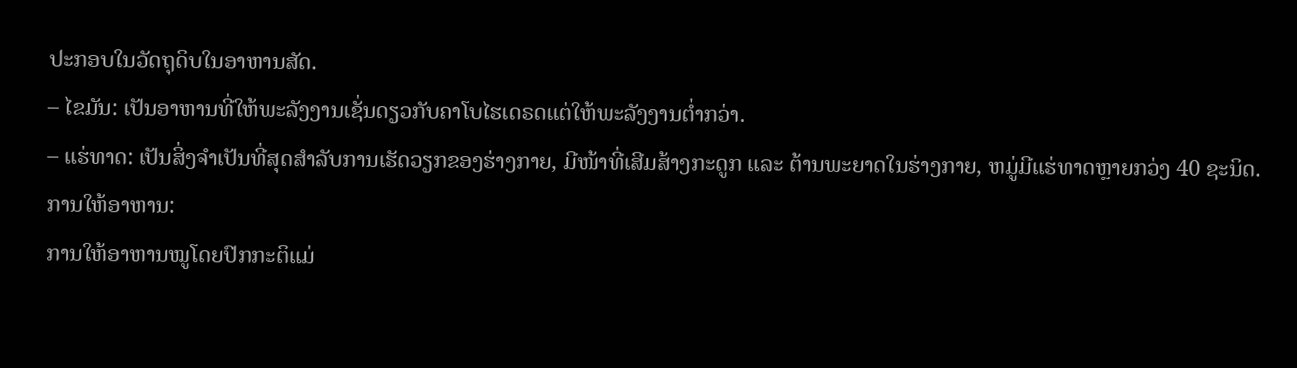ປະກອບໃນວັດຖຸດິບໃນອາຫານສັດ.
– ໄຂມັນ: ເປັນອາຫານທີ່ໃຫ້ພະລັງງານເຊັ່ນດຽວກັບຄາໂບໄຮເດຣດແຕ່ໃຫ້ພະລັງງານຕໍ່າກວ່າ.
– ແຮ່ທາດ: ເປັນສິ່ງຈໍາເປັນທີ່ສຸດສໍາລັບການເຮັດວຽກຂອງຮ່າງກາຍ, ມີໜ້າທີ່ເສີມສ້າງກະດູກ ແລະ ຕ້ານພະຍາດໃນຮ່າງກາຍ, ຫມູ່ມີແຮ່ທາດຫຼາຍກວ່ງ 40 ຊະນິດ.
ການໃຫ້ອາຫານ:
ການໃຫ້ອາຫານໝູໂດຍປົກກະຕິແມ່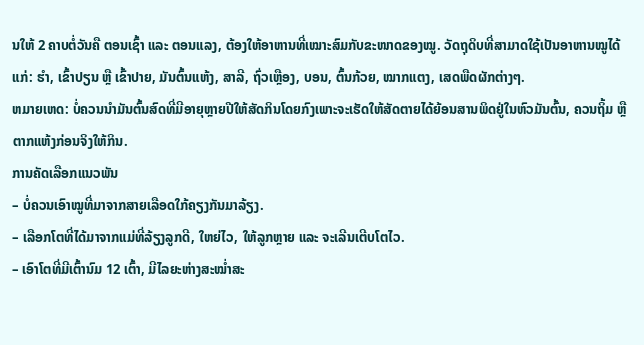ນໃຫ້ 2 ຄາບຕໍ່ວັນຄື ຕອນເຊົ້າ ແລະ ຕອນແລງ, ຕ້ອງໃຫ້ອາຫານທີ່ເໝາະສົມກັບຂະໜາດຂອງໝູ. ວັດຖຸດິບທີ່ສາມາດໃຊ້ເປັນອາຫານໝູໄດ້ແກ່: ຮໍາ, ເຂົ້າປຽນ ຫຼື ເຂົ້າປາຍ, ມັນຕົ້ນແຫ້ງ, ສາລີ, ຖົ່ວເຫຼືອງ, ບອນ, ຕົ້ນກ້ວຍ, ໝາກແຕງ, ເສດພືດຜັກຕ່າງໆ.
ຫມາຍເຫດ: ບໍ່ຄວນນໍາມັນຕົ້ນສົດທີ່ມີອາຍຸຫຼາຍປີໃຫ້ສັດກິນໂດຍກົງເພາະຈະເຮັດໃຫ້ສັດຕາຍໄດ້ຍ້ອນສານພິດຢູ່ໃນຫົວມັນຕົ້ນ, ຄວນຖິ້ມ ຫຼື ຕາກແຫ້ງກ່ອນຈິງໃຫ້ກິນ.
ການຄັດເລືອກແນວພັນ
– ບໍ່ຄວນເອົາໝູທີ່ມາຈາກສາຍເລືອດໃກ້ຄຽງກັນມາລ້ຽງ.
– ເລືອກໂຕທີ່ໄດ້ມາຈາກແມ່ທີ່ລ້ຽງລູກດີ, ໃຫຍ່ໄວ, ໃຫ້ລູກຫຼາຍ ແລະ ຈະເລີນເຕີບໂຕໄວ.
– ເອົາໂຕທີ່ມີເຕົ້ານົມ 12 ເຕົ້າ, ມີໄລຍະຫ່າງສະໝໍ່າສະ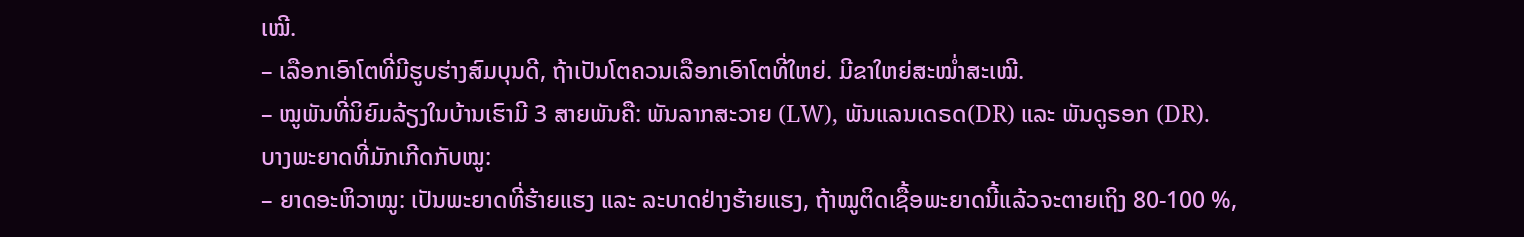ເໝີ.
– ເລືອກເອົາໂຕທີ່ມີຮູບຮ່າງສົມບຸນດີ, ຖ້າເປັນໂຕຄວນເລືອກເອົາໂຕທີ່ໃຫຍ່. ມີຂາໃຫຍ່ສະໝໍ່າສະເໝີ.
– ໝູພັນທີ່ນິຍົມລ້ຽງໃນບ້ານເຮົາມີ 3 ສາຍພັນຄື: ພັນລາກສະວາຍ (LW), ພັນແລນເດຣດ(DR) ແລະ ພັນດູຣອກ (DR).
ບາງພະຍາດທີ່ມັກເກີດກັບໝູ:
– ຍາດອະຫິວາໝູ: ເປັນພະຍາດທີ່ຮ້າຍແຮງ ແລະ ລະບາດຢ່າງຮ້າຍແຮງ, ຖ້າໝູຕິດເຊື້ອພະຍາດນີ້ແລ້ວຈະຕາຍເຖິງ 80-100 %,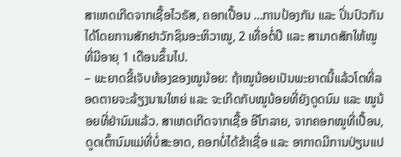ສາເຫດເກີດຈາກເຊື້ອໄວຣັສ, ຄອກເປື້ອນ …ການປ້ອງກັນ ແລະ ປິ່ນປົວກັນໄດ້ໂດຍການສັກຢາວັກຊິນອະຫິວາໝູ, 2 ເທື່ອຕໍ່ປີ ແລະ ສາມາດສັກໃຫ້ໝູທີ່ມີອາຍຸ 1 ເດືອນຂຶ້ນໄປ.
– ພະຍາດຂີ້ເຈັບທ້ອງຂອງໝູນ້ອຍ: ຖ້າໝູນ້ອຍເປັນພະຍາດນີ້ແລ້ວໂຕທີ່ລອດຕາຍຈະລ້ຽງນານໃຫຍ່ ແລະ ຈະເກີດກັບໝູນ້ອຍທີ່ຍັງດູດນົມ ແລະ ໝູນ້ອຍທີ່ຢ່ານົມແລ້ວ. ສາເຫດເກີດຈາກເຊື້ອ ອີໂກລາຍ, ຈາກຄອກໝູທີ່ເປື້ອນ, ດູດເຕົ້ານົມແມ່ທີ່ບໍ່ສະອາດ, ຄອກບໍ່ໄດ້ຂ້າເຊື່ອ ແລະ ອາກາດມີການປ່ຽນແປ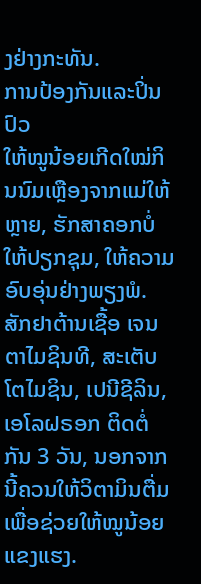ງຢ່າງກະທັນ.
ການປ້ອງກັນແລະປິ່ນປົວ
ໃຫ້ໝູນ້ອຍເກີດໃໝ່ກິນນົມເຫຼືອງຈາກແມ່ໃຫ້ຫຼາຍ, ຮັກສາຄອກບໍ່ໃຫ້ປຽກຊຸມ, ໃຫ້ຄວາມອົບອຸ່ນຢ່າງພຽງພໍ. ສັກຢາຕ້ານເຊື້ອ ເຈນຕາໄມຊິນທີ, ສະເຕັບໂຕໄມຊິນ, ເປນີຊີລິນ, ເອໂລຝຣອກ ຕິດຕໍ່ກັນ 3 ວັນ, ນອກຈາກນີ້ຄວນໃຫ້ວິຕາມິນຕື່ມເພື່ອຊ່ວຍໃຫ້ໝູນ້ອຍແຂງແຮງ.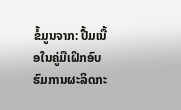ຂໍ້ມູນຈາກ: ປື້ມເນື້ອໃນຄູ່ມືເຝິກອົບຮົມການຜະລິດກະ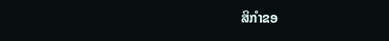ສິກໍາຂອ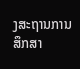ງສະຖານການສຶກສາ